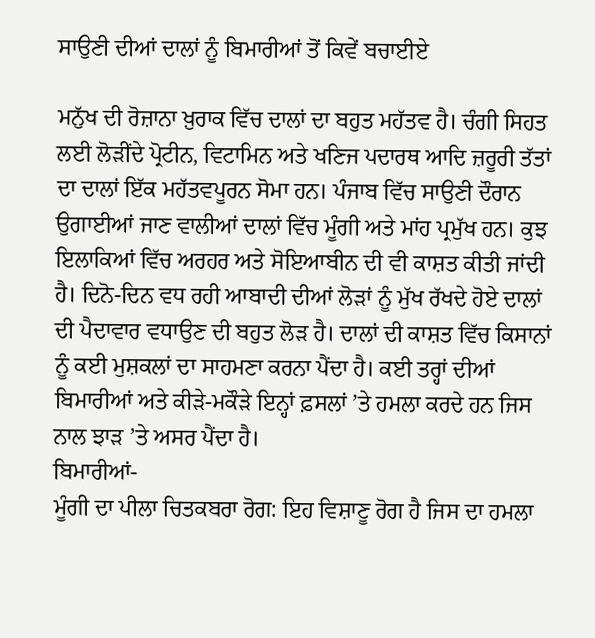ਸਾਉਣੀ ਦੀਆਂ ਦਾਲਾਂ ਨੂੰ ਬਿਮਾਰੀਆਂ ਤੋਂ ਕਿਵੇਂ ਬਚਾਈਏ

ਮਨੁੱਖ ਦੀ ਰੋਜ਼ਾਨਾ ਖ਼ੁਰਾਕ ਵਿੱਚ ਦਾਲਾਂ ਦਾ ਬਹੁਤ ਮਹੱਤਵ ਹੈ। ਚੰਗੀ ਸਿਹਤ ਲਈ ਲੋੜੀਂਦੇ ਪ੍ਰੋਟੀਨ, ਵਿਟਾਮਿਨ ਅਤੇ ਖਣਿਜ ਪਦਾਰਥ ਆਦਿ ਜ਼ਰੂਰੀ ਤੱਤਾਂ ਦਾ ਦਾਲਾਂ ਇੱਕ ਮਹੱਤਵਪੂਰਨ ਸੋਮਾ ਹਨ। ਪੰਜਾਬ ਵਿੱਚ ਸਾਉਣੀ ਦੌਰਾਨ ਉਗਾਈਆਂ ਜਾਣ ਵਾਲੀਆਂ ਦਾਲਾਂ ਵਿੱਚ ਮੂੰਗੀ ਅਤੇ ਮਾਂਹ ਪ੍ਰਮੁੱਖ ਹਨ। ਕੁਝ ਇਲਾਕਿਆਂ ਵਿੱਚ ਅਰਹਰ ਅਤੇ ਸੋਇਆਬੀਨ ਦੀ ਵੀ ਕਾਸ਼ਤ ਕੀਤੀ ਜਾਂਦੀ ਹੈ। ਦਿਨੋ-ਦਿਨ ਵਧ ਰਹੀ ਆਬਾਦੀ ਦੀਆਂ ਲੋੜਾਂ ਨੂੰ ਮੁੱਖ ਰੱਖਦੇ ਹੋਏ ਦਾਲਾਂ ਦੀ ਪੈਦਾਵਾਰ ਵਧਾਉਣ ਦੀ ਬਹੁਤ ਲੋੜ ਹੈ। ਦਾਲਾਂ ਦੀ ਕਾਸ਼ਤ ਵਿੱਚ ਕਿਸਾਨਾਂ ਨੂੰ ਕਈ ਮੁਸ਼ਕਲਾਂ ਦਾ ਸਾਹਮਣਾ ਕਰਨਾ ਪੈਂਦਾ ਹੈ। ਕਈ ਤਰ੍ਹਾਂ ਦੀਆਂ ਬਿਮਾਰੀਆਂ ਅਤੇ ਕੀੜੇ-ਮਕੌੜੇ ਇਨ੍ਹਾਂ ਫ਼ਸਲਾਂ ’ਤੇ ਹਮਲਾ ਕਰਦੇ ਹਨ ਜਿਸ ਨਾਲ ਝਾੜ ’ਤੇ ਅਸਰ ਪੈਂਦਾ ਹੈ।
ਬਿਮਾਰੀਆਂ-
ਮੂੰਗੀ ਦਾ ਪੀਲਾ ਚਿਤਕਬਰਾ ਰੋਗ: ਇਹ ਵਿਸ਼ਾਣੂ ਰੋਗ ਹੈ ਜਿਸ ਦਾ ਹਮਲਾ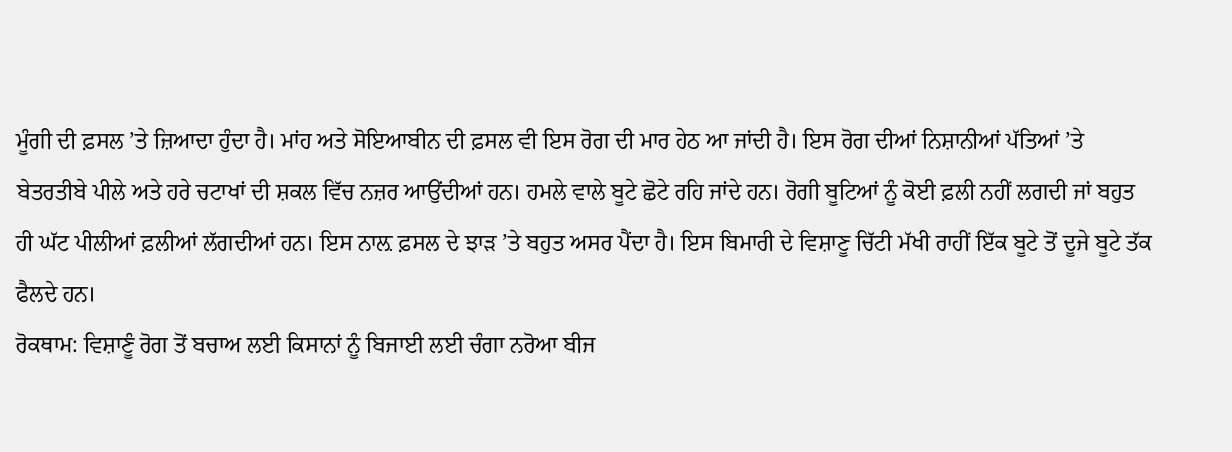ਮੂੰਗੀ ਦੀ ਫ਼ਸਲ ’ਤੇ ਜ਼ਿਆਦਾ ਹੁੰਦਾ ਹੈ। ਮਾਂਹ ਅਤੇ ਸੋਇਆਬੀਨ ਦੀ ਫ਼ਸਲ ਵੀ ਇਸ ਰੋਗ ਦੀ ਮਾਰ ਹੇਠ ਆ ਜਾਂਦੀ ਹੈ। ਇਸ ਰੋਗ ਦੀਆਂ ਨਿਸ਼ਾਨੀਆਂ ਪੱਤਿਆਂ ’ਤੇ ਬੇਤਰਤੀਬੇ ਪੀਲੇ ਅਤੇ ਹਰੇ ਚਟਾਖਾਂ ਦੀ ਸ਼ਕਲ ਵਿੱਚ ਨਜ਼ਰ ਆਉਂਦੀਆਂ ਹਨ। ਹਮਲੇ ਵਾਲੇ ਬੂਟੇ ਛੋਟੇ ਰਹਿ ਜਾਂਦੇ ਹਨ। ਰੋਗੀ ਬੂਟਿਆਂ ਨੂੰ ਕੋਈ ਫ਼ਲੀ ਨਹੀਂ ਲਗਦੀ ਜਾਂ ਬਹੁਤ ਹੀ ਘੱਟ ਪੀਲੀਆਂ ਫ਼ਲੀਆਂ ਲੱਗਦੀਆਂ ਹਨ। ਇਸ ਨਾਲ਼ ਫ਼ਸਲ ਦੇ ਝਾੜ ’ਤੇ ਬਹੁਤ ਅਸਰ ਪੈਂਦਾ ਹੈ। ਇਸ ਬਿਮਾਰੀ ਦੇ ਵਿਸ਼ਾਣੂ ਚਿੱਟੀ ਮੱਖੀ ਰਾਹੀਂ ਇੱਕ ਬੂਟੇ ਤੋਂ ਦੂਜੇ ਬੂਟੇ ਤੱਕ ਫੈਲਦੇ ਹਨ।
ਰੋਕਥਾਮ: ਵਿਸ਼ਾਣੂੰ ਰੋਗ ਤੋਂ ਬਚਾਅ ਲਈ ਕਿਸਾਨਾਂ ਨੂੰ ਬਿਜਾਈ ਲਈ ਚੰਗਾ ਨਰੋਆ ਬੀਜ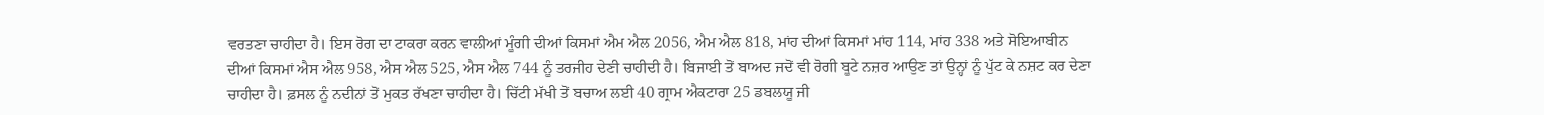ਵਰਤਣਾ ਚਾਹੀਦਾ ਹੈ। ਇਸ ਰੋਗ ਦਾ ਟਾਕਰਾ ਕਰਨ ਵਾਲੀਆਂ ਮੂੰਗੀ ਦੀਆਂ ਕਿਸਮਾਂ ਐਮ ਐਲ 2056, ਐਮ ਐਲ 818, ਮਾਂਹ ਦੀਆਂ ਕਿਸਮਾਂ ਮਾਂਹ 114, ਮਾਂਹ 338 ਅਤੇ ਸੋਇਆਬੀਨ ਦੀਆਂ ਕਿਸਮਾਂ ਐਸ ਐਲ 958, ਐਸ ਐਲ 525, ਐਸ ਐਲ 744 ਨੂੰ ਤਰਜੀਹ ਦੇਣੀ ਚਾਹੀਦੀ ਹੈ। ਬਿਜਾਈ ਤੋਂ ਬਾਅਦ ਜਦੋਂ ਵੀ ਰੋਗੀ ਬੂਟੇ ਨਜ਼ਰ ਆਉਣ ਤਾਂ ਉਨ੍ਹਾਂ ਨੂੰ ਪੁੱਟ ਕੇ ਨਸ਼ਟ ਕਰ ਦੇਣਾ ਚਾਹੀਦਾ ਹੈ। ਫ਼ਸਲ ਨੂੰ ਨਦੀਨਾਂ ਤੋਂ ਮੁਕਤ ਰੱਖਣਾ ਚਾਹੀਦਾ ਹੈ। ਚਿੱਟੀ ਮੱਖੀ ਤੋਂ ਬਚਾਅ ਲਈ 40 ਗ੍ਰਾਮ ਐਕਟਾਰਾ 25 ਡਬਲਯੂ ਜੀ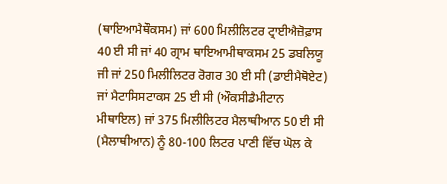(ਥਾਇਆਮੈਥੌਕਸਮ) ਜਾਂ 600 ਮਿਲੀਲਿਟਰ ਟ੍ਰਾਈਐਜ਼ੋਫ਼ਾਸ 40 ਈ ਸੀ ਜਾਂ 40 ਗ੍ਰਾਮ ਥਾਇਆਮੀਥਾਕਸਮ 25 ਡਬਲਿਯੂ ਜੀ ਜਾਂ 250 ਮਿਲੀਲਿਟਰ ਰੋਗਰ 30 ਈ ਸੀ (ਡਾਈਮੈਥੋਏਟ) ਜਾਂ ਮੈਟਾਸਿਸਟਾਕਸ 25 ਈ ਸੀ (ਔਕਸੀਡੈਮੀਟਾਨ ਮੀਥਾਇਲ) ਜਾਂ 375 ਮਿਲੀਲਿਟਰ ਮੈਲਾਥੀਆਨ 50 ਈ ਸੀ (ਮੈਲਾਥੀਆਨ) ਨੂੰ 80-100 ਲਿਟਰ ਪਾਣੀ ਵਿੱਚ ਘੋਲ ਕੇ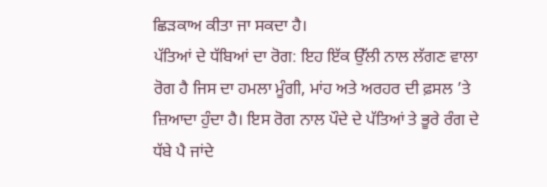ਛਿੜਕਾਅ ਕੀਤਾ ਜਾ ਸਕਦਾ ਹੈ।
ਪੱਤਿਆਂ ਦੇ ਧੱਬਿਆਂ ਦਾ ਰੋਗ: ਇਹ ਇੱਕ ਉੱਲੀ ਨਾਲ ਲੱਗਣ ਵਾਲਾ ਰੋਗ ਹੈ ਜਿਸ ਦਾ ਹਮਲਾ ਮੂੰਗੀ, ਮਾਂਹ ਅਤੇ ਅਰਹਰ ਦੀ ਫ਼ਸਲ ’ਤੇ ਜ਼ਿਆਦਾ ਹੁੰਦਾ ਹੈ। ਇਸ ਰੋਗ ਨਾਲ ਪੌਦੇ ਦੇ ਪੱਤਿਆਂ ਤੇ ਭੂਰੇ ਰੰਗ ਦੇ ਧੱਬੇ ਪੈ ਜਾਂਦੇ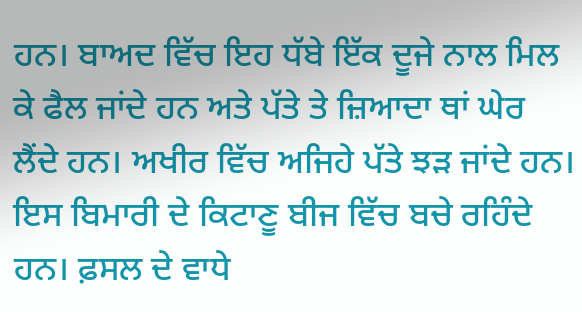ਹਨ। ਬਾਅਦ ਵਿੱਚ ਇਹ ਧੱਬੇ ਇੱਕ ਦੂਜੇ ਨਾਲ ਮਿਲ ਕੇ ਫੈਲ ਜਾਂਦੇ ਹਨ ਅਤੇ ਪੱਤੇ ਤੇ ਜ਼ਿਆਦਾ ਥਾਂ ਘੇਰ ਲੈਂਦੇ ਹਨ। ਅਖੀਰ ਵਿੱਚ ਅਜਿਹੇ ਪੱਤੇ ਝੜ ਜਾਂਦੇ ਹਨ। ਇਸ ਬਿਮਾਰੀ ਦੇ ਕਿਟਾਣੂ ਬੀਜ ਵਿੱਚ ਬਚੇ ਰਹਿੰਦੇ ਹਨ। ਫ਼ਸਲ ਦੇ ਵਾਧੇ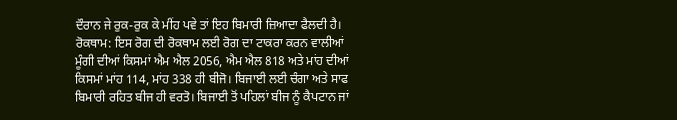ਦੌਰਾਨ ਜੇ ਰੁਕ-ਰੁਕ ਕੇ ਮੀਂਹ ਪਵੇ ਤਾਂ ਇਹ ਬਿਮਾਰੀ ਜ਼ਿਆਦਾ ਫੈਲਦੀ ਹੈ।
ਰੋਕਥਾਮ: ਇਸ ਰੋਗ ਦੀ ਰੋਕਥਾਮ ਲਈ ਰੋਗ ਦਾ ਟਾਕਰਾ ਕਰਨ ਵਾਲੀਆਂ ਮੂੰਗੀ ਦੀਆਂ ਕਿਸਮਾਂ ਐਮ ਐਲ 2056, ਐਮ ਐਲ 818 ਅਤੇ ਮਾਂਹ ਦੀਆਂ ਕਿਸਮਾਂ ਮਾਂਹ 114, ਮਾਂਹ 338 ਹੀ ਬੀਜੋ। ਬਿਜਾਈ ਲਈ ਚੰਗਾ ਅਤੇ ਸਾਫ ਬਿਮਾਰੀ ਰਹਿਤ ਬੀਜ ਹੀ ਵਰਤੋ। ਬਿਜਾਈ ਤੋਂ ਪਹਿਲਾਂ ਬੀਜ ਨੂੰ ਕੈਪਟਾਨ ਜਾਂ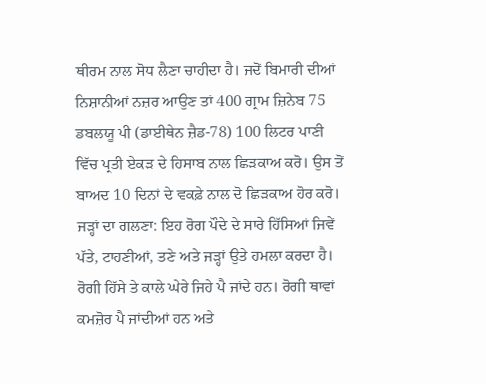ਥੀਰਮ ਨਾਲ ਸੋਧ ਲੈਣਾ ਚਾਹੀਦਾ ਹੈ। ਜਦੋਂ ਬਿਮਾਰੀ ਦੀਆਂ ਨਿਸ਼ਾਨੀਆਂ ਨਜ਼ਰ ਆਉਣ ਤਾਂ 400 ਗ੍ਰਾਮ ਜ਼ਿਨੇਬ 75 ਡਬਲਯੂ ਪੀ (ਡਾਈਥੇਨ ਜ਼ੈਡ-78) 100 ਲਿਟਰ ਪਾਣੀ ਵਿੱਚ ਪ੍ਰਤੀ ਏਕੜ ਦੇ ਹਿਸਾਬ ਨਾਲ ਛਿੜਕਾਅ ਕਰੋ। ਉਸ ਤੋਂ ਬਾਅਦ 10 ਦਿਨਾਂ ਦੇ ਵਕਫ਼ੇ ਨਾਲ ਦੋ ਛਿੜਕਾਅ ਹੋਰ ਕਰੋ।
ਜੜ੍ਹਾਂ ਦਾ ਗਲਣਾ: ਇਹ ਰੋਗ ਪੌਦੇ ਦੇ ਸਾਰੇ ਹਿੱਸਿਆਂ ਜਿਵੇਂ ਪੱਤੇ, ਟਾਹਣੀਆਂ, ਤਣੇ ਅਤੇ ਜੜ੍ਹਾਂ ਉਤੇ ਹਮਲਾ ਕਰਦਾ ਹੈ। ਰੋਗੀ ਹਿੱਸੇ ਤੇ ਕਾਲੇ ਘੇਰੇ ਜਿਹੇ ਪੈ ਜਾਂਦੇ ਹਨ। ਰੋਗੀ ਥਾਵਾਂ ਕਮਜ਼ੋਰ ਪੈ ਜਾਂਦੀਆਂ ਹਨ ਅਤੇ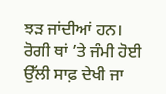ਝੜ ਜਾਂਦੀਆਂ ਹਨ। ਰੋਗੀ ਥਾਂ ’ਤੇ ਜੰਮੀ ਹੋਈ ਉੱਲੀ ਸਾਫ਼ ਦੇਖੀ ਜਾ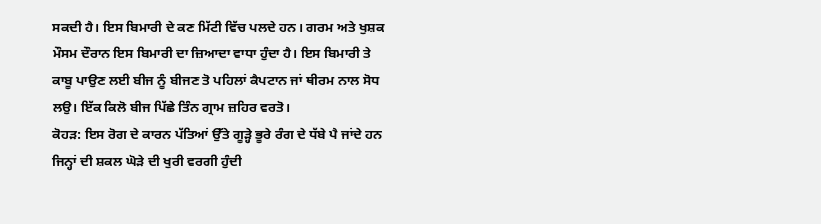ਸਕਦੀ ਹੈ। ਇਸ ਬਿਮਾਰੀ ਦੇ ਕਣ ਮਿੱਟੀ ਵਿੱਚ ਪਲਦੇ ਹਨ। ਗਰਮ ਅਤੇ ਖੁਸ਼ਕ ਮੌਸਮ ਦੌਰਾਨ ਇਸ ਬਿਮਾਰੀ ਦਾ ਜ਼ਿਆਦਾ ਵਾਧਾ ਹੁੰਦਾ ਹੈ। ਇਸ ਬਿਮਾਰੀ ਤੇ ਕਾਬੂ ਪਾਉਣ ਲਈ ਬੀਜ ਨੂੰ ਬੀਜਣ ਤੋ ਪਹਿਲਾਂ ਕੈਪਟਾਨ ਜਾਂ ਥੀਰਮ ਨਾਲ ਸੋਧ ਲਉ। ਇੱਕ ਕਿਲੋ ਬੀਜ ਪਿੱਛੇ ਤਿੰਨ ਗ੍ਰਾਮ ਜ਼ਹਿਰ ਵਰਤੋ।
ਕੋਹੜ: ਇਸ ਰੋਗ ਦੇ ਕਾਰਨ ਪੱਤਿਆਂ ਉੱਤੇ ਗੂੜ੍ਹੇ ਭੂਰੇ ਰੰਗ ਦੇ ਧੱਬੇ ਪੈ ਜਾਂਦੇ ਹਨ ਜਿਨ੍ਹਾਂ ਦੀ ਸ਼ਕਲ ਘੋੜੇ ਦੀ ਖੁਰੀ ਵਰਗੀ ਹੁੰਦੀ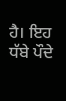ਹੈ। ਇਹ ਧੱਬੇ ਪੌਦੇ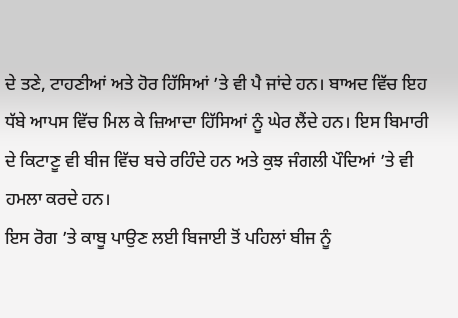ਦੇ ਤਣੇ, ਟਾਹਣੀਆਂ ਅਤੇ ਹੋਰ ਹਿੱਸਿਆਂ ’ਤੇ ਵੀ ਪੈ ਜਾਂਦੇ ਹਨ। ਬਾਅਦ ਵਿੱਚ ਇਹ ਧੱਬੇ ਆਪਸ ਵਿੱਚ ਮਿਲ ਕੇ ਜ਼ਿਆਦਾ ਹਿੱਸਿਆਂ ਨੂੰ ਘੇਰ ਲੈਂਦੇ ਹਨ। ਇਸ ਬਿਮਾਰੀ ਦੇ ਕਿਟਾਣੂ ਵੀ ਬੀਜ ਵਿੱਚ ਬਚੇ ਰਹਿੰਦੇ ਹਨ ਅਤੇ ਕੁਝ ਜੰਗਲੀ ਪੌਦਿਆਂ ’ਤੇ ਵੀ ਹਮਲਾ ਕਰਦੇ ਹਨ।
ਇਸ ਰੋਗ ’ਤੇ ਕਾਬੂ ਪਾਉਣ ਲਈ ਬਿਜਾਈ ਤੋਂ ਪਹਿਲਾਂ ਬੀਜ ਨੂੰ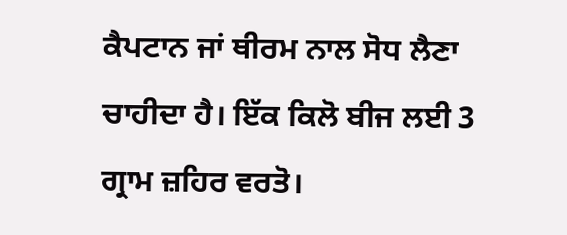ਕੈਪਟਾਨ ਜਾਂ ਥੀਰਮ ਨਾਲ ਸੋਧ ਲੈਣਾ ਚਾਹੀਦਾ ਹੈ। ਇੱਕ ਕਿਲੋ ਬੀਜ ਲਈ 3 ਗ੍ਰਾਮ ਜ਼ਹਿਰ ਵਰਤੋ।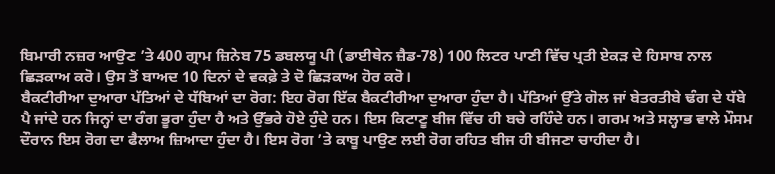ਬਿਮਾਰੀ ਨਜ਼ਰ ਆਉਣ ’ਤੇ 400 ਗ੍ਰਾਮ ਜ਼ਿਨੇਬ 75 ਡਬਲਯੂ ਪੀ (ਡਾਈਥੇਨ ਜ਼ੈਡ-78) 100 ਲਿਟਰ ਪਾਣੀ ਵਿੱਚ ਪ੍ਰਤੀ ਏਕੜ ਦੇ ਹਿਸਾਬ ਨਾਲ ਛਿੜਕਾਅ ਕਰੋ। ਉਸ ਤੋਂ ਬਾਅਦ 10 ਦਿਨਾਂ ਦੇ ਵਕਫ਼ੇ ਤੇ ਦੋ ਛਿੜਕਾਅ ਹੋਰ ਕਰੋ।
ਬੈਕਟੀਰੀਆ ਦੁਆਰਾ ਪੱਤਿਆਂ ਦੇ ਧੱਬਿਆਂ ਦਾ ਰੋਗ: ਇਹ ਰੋਗ ਇੱਕ ਬੈਕਟੀਰੀਆ ਦੁਆਰਾ ਹੁੰਦਾ ਹੈ। ਪੱਤਿਆਂ ਉੱਤੇ ਗੋਲ ਜਾਂ ਬੇਤਰਤੀਬੇ ਢੰਗ ਦੇ ਧੱਬੇ ਪੈ ਜਾਂਦੇ ਹਨ ਜਿਨ੍ਹਾਂ ਦਾ ਰੰਗ ਭੂਰਾ ਹੁੰਦਾ ਹੈ ਅਤੇ ਉੱਭਰੇ ਹੋਏ ਹੁੰਦੇ ਹਨ। ਇਸ ਕਿਟਾਣੂ ਬੀਜ ਵਿੱਚ ਹੀ ਬਚੇ ਰਹਿੰਦੇ ਹਨ। ਗਰਮ ਅਤੇ ਸਲ੍ਹਾਭ ਵਾਲੇ ਮੌਸਮ ਦੌਰਾਨ ਇਸ ਰੋਗ ਦਾ ਫੈਲਾਅ ਜ਼ਿਆਦਾ ਹੁੰਦਾ ਹੈ। ਇਸ ਰੋਗ ’ਤੇ ਕਾਬੂ ਪਾਉਣ ਲਈ ਰੋਗ ਰਹਿਤ ਬੀਜ ਹੀ ਬੀਜਣਾ ਚਾਹੀਦਾ ਹੈ।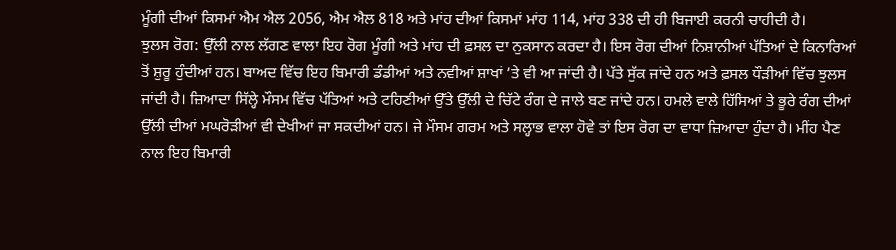ਮੂੰਗੀ ਦੀਆਂ ਕਿਸਮਾਂ ਐਮ ਐਲ 2056, ਐਮ ਐਲ 818 ਅਤੇ ਮਾਂਹ ਦੀਆਂ ਕਿਸਮਾਂ ਮਾਂਹ 114, ਮਾਂਹ 338 ਦੀ ਹੀ ਬਿਜਾਈ ਕਰਨੀ ਚਾਹੀਦੀ ਹੈ।
ਝੁਲਸ ਰੋਗ: ਉੱਲੀ ਨਾਲ ਲੱਗਣ ਵਾਲਾ ਇਹ ਰੋਗ ਮੂੰਗੀ ਅਤੇ ਮਾਂਹ ਦੀ ਫ਼ਸਲ ਦਾ ਨੁਕਸਾਨ ਕਰਦਾ ਹੈ। ਇਸ ਰੋਗ ਦੀਆਂ ਨਿਸ਼ਾਨੀਆਂ ਪੱਤਿਆਂ ਦੇ ਕਿਨਾਰਿਆਂ ਤੋਂ ਸ਼ੁਰੂ ਹੁੰਦੀਆਂ ਹਨ। ਬਾਅਦ ਵਿੱਚ ਇਹ ਬਿਮਾਰੀ ਡੰਡੀਆਂ ਅਤੇ ਨਵੀਆਂ ਸ਼ਾਖਾਂ ’ਤੇ ਵੀ ਆ ਜਾਂਦੀ ਹੈ। ਪੱਤੇ ਸੁੱਕ ਜਾਂਦੇ ਹਨ ਅਤੇ ਫ਼ਸਲ ਧੌੜੀਆਂ ਵਿੱਚ ਝੁਲਸ ਜਾਂਦੀ ਹੈ। ਜ਼ਿਆਦਾ ਸਿੱਲ੍ਹੇ ਮੌਸਮ ਵਿੱਚ ਪੱਤਿਆਂ ਅਤੇ ਟਹਿਣੀਆਂ ਉੱਤੇ ਉੱਲੀ ਦੇ ਚਿੱਟੇ ਰੰਗ ਦੇ ਜਾਲੇ ਬਣ ਜਾਂਦੇ ਹਨ। ਹਮਲੇ ਵਾਲੇ ਹਿੱਸਿਆਂ ਤੇ ਭੂਰੇ ਰੰਗ ਦੀਆਂ ਉੱਲੀ ਦੀਆਂ ਮਘਰੋੜੀਆਂ ਵੀ ਦੇਖੀਆਂ ਜਾ ਸਕਦੀਆਂ ਹਨ। ਜੇ ਮੌਸਮ ਗਰਮ ਅਤੇ ਸਲ੍ਹਾਭ ਵਾਲਾ ਹੋਵੇ ਤਾਂ ਇਸ ਰੋਗ ਦਾ ਵਾਧਾ ਜ਼ਿਆਦਾ ਹੁੰਦਾ ਹੈ। ਮੀਂਹ ਪੈਣ ਨਾਲ ਇਹ ਬਿਮਾਰੀ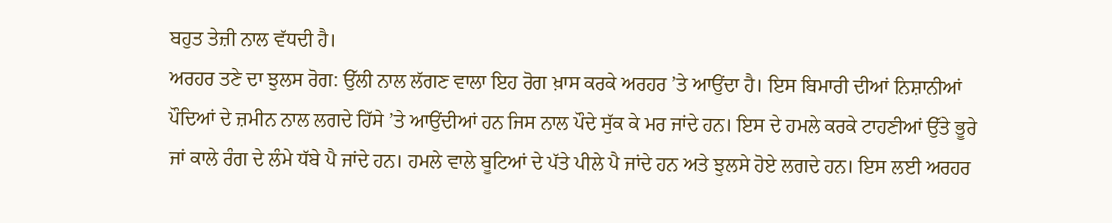ਬਹੁਤ ਤੇਜ਼ੀ ਨਾਲ ਵੱਧਦੀ ਹੈ।
ਅਰਹਰ ਤਣੇ ਦਾ ਝੁਲਸ ਰੋਗ: ਉੱਲੀ ਨਾਲ ਲੱਗਣ ਵਾਲਾ ਇਹ ਰੋਗ ਖ਼ਾਸ ਕਰਕੇ ਅਰਹਰ ’ਤੇ ਆਉਂਦਾ ਹੈ। ਇਸ ਬਿਮਾਰੀ ਦੀਆਂ ਨਿਸ਼ਾਨੀਆਂ ਪੌਦਿਆਂ ਦੇ ਜ਼ਮੀਨ ਨਾਲ ਲਗਦੇ ਹਿੱਸੇ ’ਤੇ ਆਉਂਦੀਆਂ ਹਨ ਜਿਸ ਨਾਲ ਪੌਦੇ ਸੁੱਕ ਕੇ ਮਰ ਜਾਂਦੇ ਹਨ। ਇਸ ਦੇ ਹਮਲੇ ਕਰਕੇ ਟਾਹਣੀਆਂ ਉੱਤੇ ਭੂਰੇ ਜਾਂ ਕਾਲੇ ਰੰਗ ਦੇ ਲੰਮੇ ਧੱਬੇ ਪੈ ਜਾਂਦੇ ਹਨ। ਹਮਲੇ ਵਾਲੇ ਬੂਟਿਆਂ ਦੇ ਪੱਤੇ ਪੀਲੇ ਪੈ ਜਾਂਦੇ ਹਨ ਅਤੇ ਝੁਲਸੇ ਹੋਏ ਲਗਦੇ ਹਨ। ਇਸ ਲਈ ਅਰਹਰ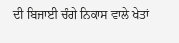ਦੀ ਬਿਜਾਈ ਚੰਗੇ ਨਿਕਾਸ ਵਾਲੇ ਖੇਤਾਂ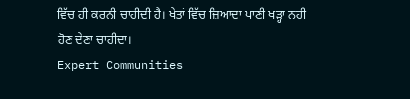ਵਿੱਚ ਹੀ ਕਰਨੀ ਚਾਹੀਦੀ ਹੈ। ਖੇਤਾਂ ਵਿੱਚ ਜ਼ਿਆਦਾ ਪਾਣੀ ਖੜ੍ਹਾ ਨਹੀ ਹੋਣ ਦੇਣਾ ਚਾਹੀਦਾ।
Expert Communities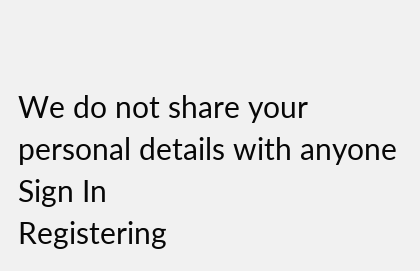We do not share your personal details with anyone
Sign In
Registering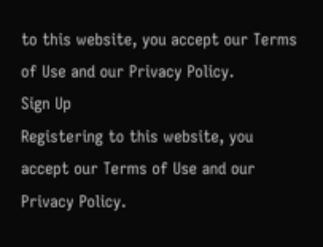to this website, you accept our Terms of Use and our Privacy Policy.
Sign Up
Registering to this website, you accept our Terms of Use and our Privacy Policy.